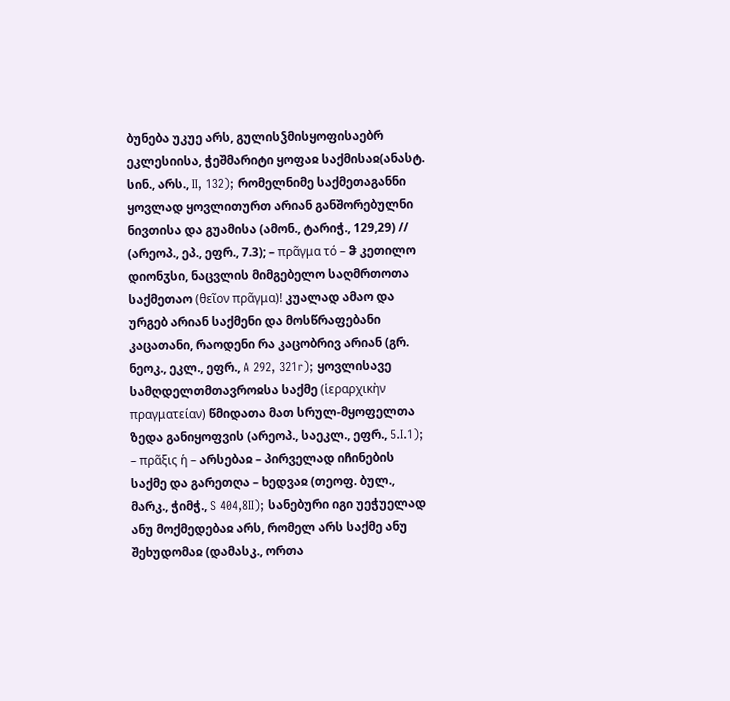ბუნება უკუე არს, გულისჴმისყოფისაებრ ეკლესიისა, ჭეშმარიტი ყოფაჲ საქმისაჲ(ანასტ. სინ., არს., II, 132); რომელნიმე საქმეთაგანნი ყოვლად ყოვლითურთ არიან განშორებულნი ნივთისა და გუამისა (ამონ., ტარიჭ., 129,29) // (არეოპ., ეპ., ეფრ., 7.3); – πρᾶγμα τό – ჵ კეთილო დიონჳსი, ნაცვლის მიმგებელო საღმრთოთა საქმეთაო (θεῖον πρᾶγμα)! კუალად ამაო და ურგებ არიან საქმენი და მოსწრაფებანი კაცათანი, რაოდენი რა კაცობრივ არიან (გრ. ნეოკ., ეკლ., ეფრ., A 292, 321r); ყოვლისავე სამღდელთმთავროჲსა საქმე (ἱεραρχικὴν πραγματείαν) წმიდათა მათ სრულ-მყოფელთა ზედა განიყოფვის (არეოპ., საეკლ., ეფრ., 5.I.1); – πρᾶξις ἡ – არსებაჲ – პირველად იჩინების საქმე და გარეთღა – ხედვაჲ (თეოფ. ბულ., მარკ., ჭიმჭ., S 404,8II); სანებური იგი უეჭუელად ანუ მოქმედებაჲ არს, რომელ არს საქმე ანუ შეხუდომაჲ (დამასკ., ორთა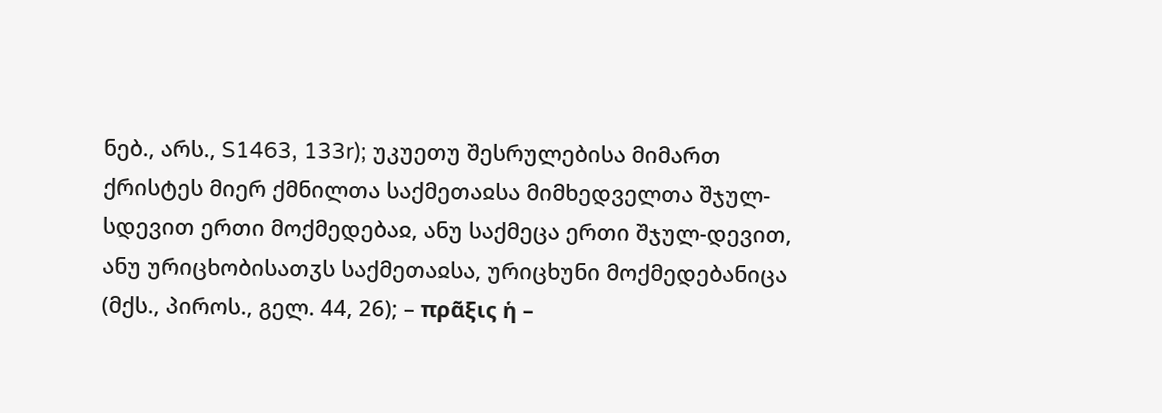ნებ., არს., S1463, 133r); უკუეთუ შესრულებისა მიმართ ქრისტეს მიერ ქმნილთა საქმეთაჲსა მიმხედველთა შჯულ-სდევით ერთი მოქმედებაჲ, ანუ საქმეცა ერთი შჯულ-დევით, ანუ ურიცხობისათჳს საქმეთაჲსა, ურიცხუნი მოქმედებანიცა (მქს., პიროს., გელ. 44, 26); – πρᾶξις ἡ –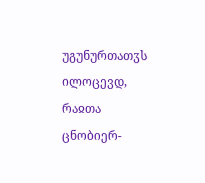უგუნურთათჳს ილოცევდ, რაჲთა ცნობიერ-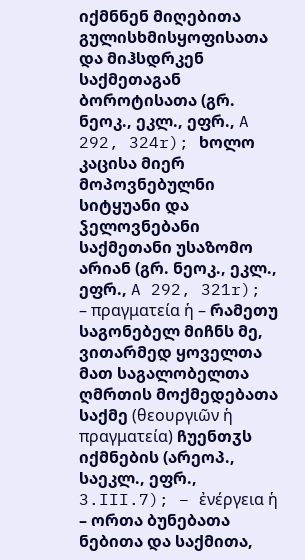იქმნნენ მიღებითა გულისხმისყოფისათა და მიჰსდრკენ საქმეთაგან ბოროტისათა (გრ. ნეოკ., ეკლ., ეფრ., A 292, 324r); ხოლო კაცისა მიერ მოპოვნებულნი სიტყუანი და ჴელოვნებანი საქმეთანი უსაზომო არიან (გრ. ნეოკ., ეკლ., ეფრ., A 292, 321r); – πραγματεία ἡ – რამეთუ საგონებელ მიჩნს მე, ვითარმედ ყოველთა მათ საგალობელთა ღმრთის მოქმედებათა საქმე (θεουργιῶν ἡ πραγματεία) ჩუენთჳს იქმნების (არეოპ., საეკლ., ეფრ., 3.III.7); – ἐνέργεια ἡ – ორთა ბუნებათა ნებითა და საქმითა,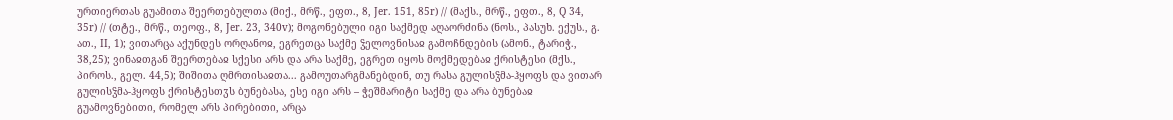ურთიერთას გუამითა შეერთებულთა (მიქ., მრწ., ეფთ., 8, Jer. 151, 85r) // (მაქს., მრწ., ეფთ., 8, Q 34, 35r) // (თტე., მრწ., თეოფ., 8, Jer. 23, 340v); მოგონებული იგი საქმედ აღაორძინა (ნოს., პასუხ. ექუს., გ. ათ., II, 1); ვითარცა აქუნდეს ორღანოჲ, ეგრეთცა საქმე ჴელოვნისაჲ გამოჩნდების (ამონ., ტარიჭ., 38,25); ვინაჲთგან შეერთებაჲ სქესი არს და არა საქმე, ეგრეთ იყოს მოქმედებაჲ ქრისტესი (მქს., პიროს., გელ. 44,5); შიშითა ღმრთისაჲთა... გამოუთარგმანებდინ, თუ რასა გულისჴმა-ჰყოფს და ვითარ გულისჴმა-ჰყოფს ქრისტესთჳს ბუნებასა, ესე იგი არს – ჭეშმარიტი საქმე და არა ბუნებაჲ გუამოვნებითი, რომელ არს პირებითი, არცა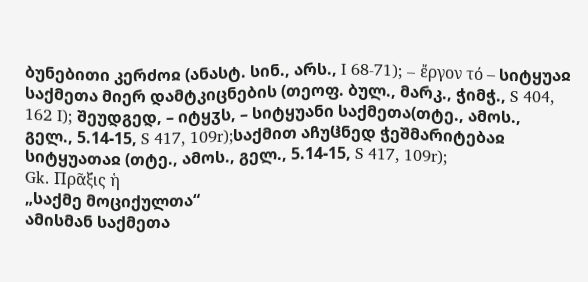ბუნებითი კერძოჲ (ანასტ. სინ., არს., I 68-71); – ἔργον τό – სიტყუაჲ საქმეთა მიერ დამტკიცნების (თეოფ. ბულ., მარკ., ჭიმჭ., S 404, 162 I); შეუდგედ, – იტყჳს, – სიტყუანი საქმეთა(თტე., ამოს., გელ., 5.14-15, S 417, 109r);საქმით აჩუჱნედ ჭეშმარიტებაჲ სიტყუათაჲ (თტე., ამოს., გელ., 5.14-15, S 417, 109r);
Gk. Πρᾶξις ἡ
„საქმე მოციქულთა“
ამისმან საქმეთა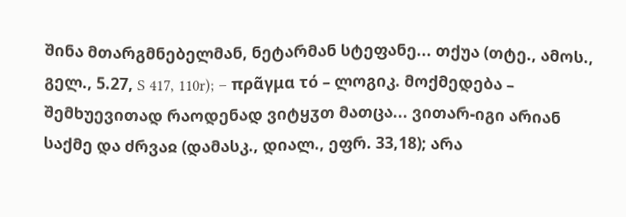შინა მთარგმნებელმან, ნეტარმან სტეფანე... თქუა (თტე., ამოს., გელ., 5.27, S 417, 110r); – πρᾶγμα τό – ლოგიკ. მოქმედება – შემხუევითად რაოდენად ვიტყჳთ მათცა... ვითარ-იგი არიან საქმე და ძრვაჲ (დამასკ., დიალ., ეფრ. 33,18); არა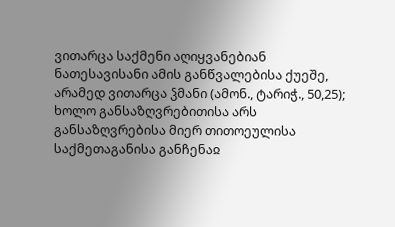ვითარცა საქმენი აღიყვანებიან ნათესავისანი ამის განწვალებისა ქუეშე, არამედ ვითარცა ჴმანი (ამონ., ტარიჭ., 50,25); ხოლო განსაზღვრებითისა არს განსაზღვრებისა მიერ თითოეულისა საქმეთაგანისა განჩენაჲ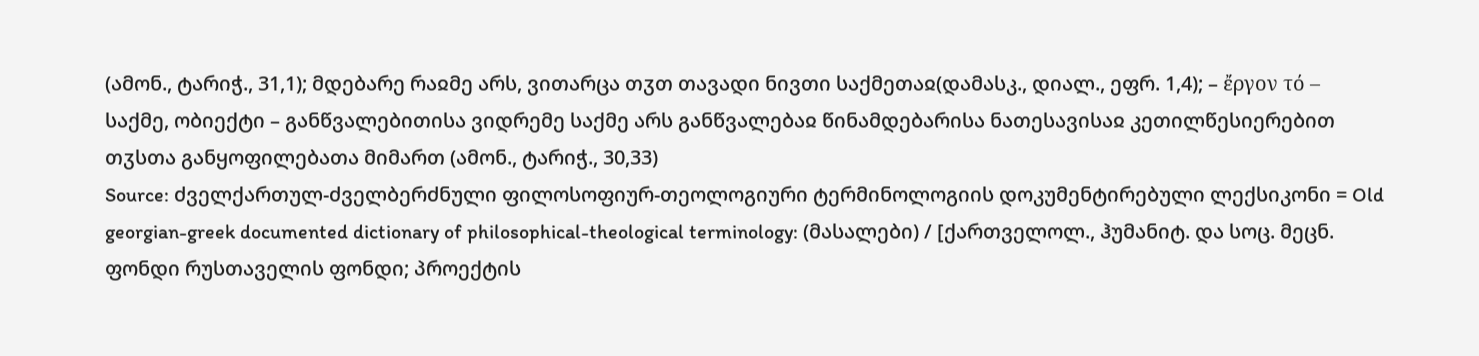(ამონ., ტარიჭ., 31,1); მდებარე რაჲმე არს, ვითარცა თჳთ თავადი ნივთი საქმეთაჲ(დამასკ., დიალ., ეფრ. 1,4); – ἔργον τό – საქმე, ობიექტი – განწვალებითისა ვიდრემე საქმე არს განწვალებაჲ წინამდებარისა ნათესავისაჲ კეთილწესიერებით თჳსთა განყოფილებათა მიმართ (ამონ., ტარიჭ., 30,33)
Source: ძველქართულ-ძველბერძნული ფილოსოფიურ-თეოლოგიური ტერმინოლოგიის დოკუმენტირებული ლექსიკონი = Old georgian-greek documented dictionary of philosophical-theological terminology: (მასალები) / [ქართველოლ., ჰუმანიტ. და სოც. მეცნ. ფონდი რუსთაველის ფონდი; პროექტის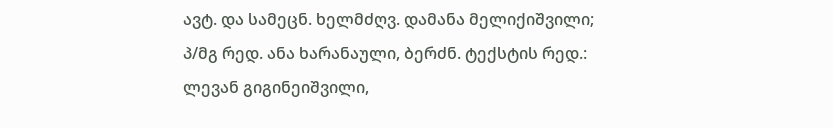ავტ. და სამეცნ. ხელმძღვ. დამანა მელიქიშვილი; პ/მგ რედ. ანა ხარანაული, ბერძნ. ტექსტის რედ.: ლევან გიგინეიშვილი,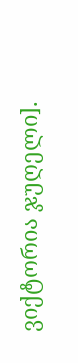ვიქტორია ჯუღელი].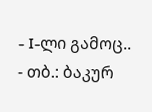- I-ლი გამოც.. - თბ.: ბაკურ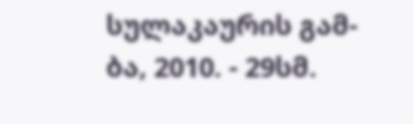სულაკაურის გამ-ბა, 2010. - 29სმ.